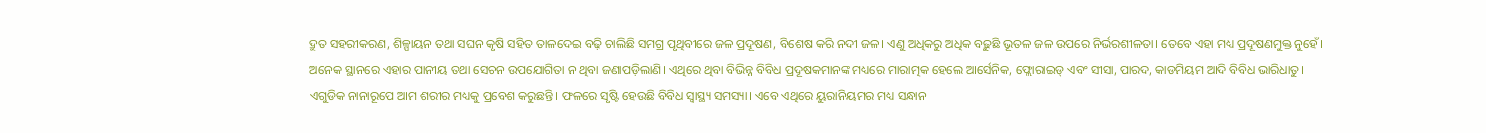ଦ୍ରୁତ ସହରୀକରଣ, ଶିଳ୍ପାୟନ ତଥା ସଘନ କୃଷି ସହିତ ତାଳଦେଇ ବଢ଼ି ଚାଲିଛି ସମଗ୍ର ପୃଥିବୀରେ ଜଳ ପ୍ରଦୂଷଣ, ବିଶେଷ କରି ନଦୀ ଜଳ। ଏଣୁ ଅଧିକରୁ ଅଧିକ ବଢ଼ୁଛି ଭୂତଳ ଜଳ ଉପରେ ନିର୍ଭରଶୀଳତା। ତେବେ ଏହା ମଧ୍ୟ ପ୍ରଦୂଷଣମୁକ୍ତ ନୁହେଁ। ଅନେକ ସ୍ଥାନରେ ଏହାର ପାନୀୟ ତଥା ସେଚନ ଉପଯୋଗିତା ନ ଥିବା ଜଣାପଡ଼ିଲାଣି। ଏଥିରେ ଥିବା ବିଭିନ୍ନ ବିବିଧ ପ୍ରଦୂଷକମାନଙ୍କ ମଧ୍ୟରେ ମାରାତ୍ମକ ହେଲେ ଆର୍ସେନିକ, ଫ୍ଲୋରାଇଡ୍ ଏବଂ ସୀସା, ପାରଦ, କାଡମିୟମ ଆଦି ବିବିଧ ଭାରିଧାତୁ। ଏଗୁଡିକ ନାନାରୂପେ ଆମ ଶରୀର ମଧ୍ୟକୁ ପ୍ରବେଶ କରୁଛନ୍ତି। ଫଳରେ ସୃଷ୍ଟି ହେଉଛି ବିବିଧ ସ୍ବାସ୍ଥ୍ୟ ସମସ୍ୟା। ଏବେ ଏଥିରେ ୟୁରାନିୟମର ମଧ୍ୟ ସନ୍ଧାନ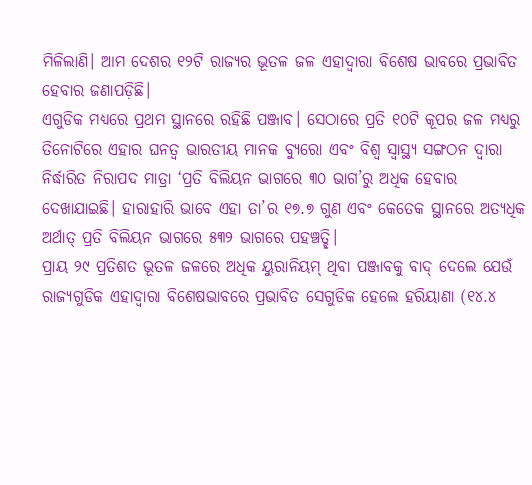ମିଳିଲାଣି। ଆମ ଦେଶର ୧୨ଟି ରାଜ୍ୟର ଭୂତଳ ଜଳ ଏହାଦ୍ୱାରା ବିଶେଷ ଭାବରେ ପ୍ରଭାବିତ ହେବାର ଜଣାପଡ଼ିଛି।
ଏଗୁଡିକ ମଧ୍ୟରେ ପ୍ରଥମ ସ୍ଥାନରେ ରହିଛି ପଞ୍ଜାବ। ସେଠାରେ ପ୍ରତି ୧୦ଟି କୂପର ଜଳ ମଧ୍ୟରୁ ତିନୋଟିରେ ଏହାର ଘନତ୍ୱ ଭାରତୀୟ ମାନକ ବ୍ୟୁରୋ ଏବଂ ବିଶ୍ୱ ସ୍ବାସ୍ଥ୍ୟ ସଙ୍ଗଠନ ଦ୍ୱାରା ନିର୍ଦ୍ଧାରିତ ନିରାପଦ ମାତ୍ରା ‘ପ୍ରତି ବିଲିୟନ ଭାଗରେ ୩୦ ଭାଗ’ରୁ ଅଧିକ ହେବାର ଦେଖାଯାଇଛି। ହାରାହାରି ଭାବେ ଏହା ତା’ର ୧୭.୭ ଗୁଣ ଏବଂ କେତେକ ସ୍ଥାନରେ ଅତ୍ୟଧିକ ଅର୍ଥାତ୍ ପ୍ରତି ବିଲିୟନ ଭାଗରେ ୫୩୨ ଭାଗରେ ପହଞ୍ଚତ୍ଛି।
ପ୍ରାୟ ୨୯ ପ୍ରତିଶତ ଭୂତଳ ଜଳରେ ଅଧିକ ୟୁରାନିୟମ୍ ଥିବା ପଞ୍ଜାବକୁ ବାଦ୍ ଦେଲେ ଯେଉଁ ରାଜ୍ୟଗୁଡିକ ଏହାଦ୍ୱାରା ବିଶେଷଭାବରେ ପ୍ରଭାବିତ ସେଗୁଡିକ ହେଲେ ହରିୟାଣା (୧୪.୪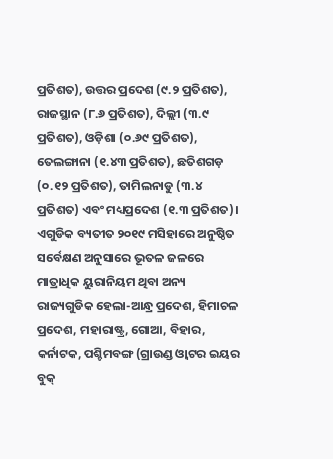ପ୍ରତିଶତ), ଉତ୍ତର ପ୍ରଦେଶ (୯.୨ ପ୍ରତିଶତ), ରାଜସ୍ଥାନ (୮.୬ ପ୍ରତିଶତ), ଦିଲ୍ଲୀ (୩.୯ ପ୍ରତିଶତ), ଓଡ଼ିଶା (୦.୬୯ ପ୍ରତିଶତ), ତେଲଙ୍ଗାନା (୧.୪୩ ପ୍ରତିଶତ), ଛତିଶଗଡ଼ (୦.୧୨ ପ୍ରତିଶତ), ତାମିଲନାଡୁ (୩.୪ ପ୍ରତିଶତ) ଏବଂ ମଧ୍ୟପ୍ରଦେଶ (୧.୩ ପ୍ରତିଶତ)। ଏଗୁଡିକ ବ୍ୟତୀତ ୨୦୧୯ ମସିହାରେ ଅନୁଷ୍ଠିତ ସର୍ବେକ୍ଷଣ ଅନୁସାରେ ଭୂତଳ ଜଳରେ ମାତ୍ରାଧିକ ୟୁରାନିୟମ ଥିବା ଅନ୍ୟ ରାଜ୍ୟଗୁଡିକ ହେଲା-ଆନ୍ଧ୍ର ପ୍ରଦେଶ, ହିମାଚଳ ପ୍ରଦେଶ, ମହାରାଷ୍ଟ୍ର, ଗୋଆ, ବିହାର, କର୍ନାଟକ, ପଶ୍ଚିମବଙ୍ଗ (ଗ୍ରାଉଣ୍ଡ ଓ୍ବାଟର ଇୟର ବୁକ୍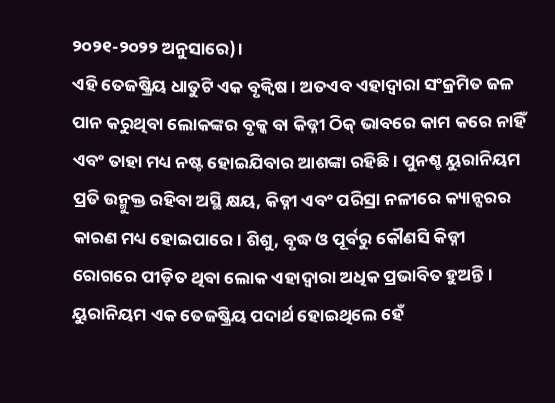୨୦୨୧-୨୦୨୨ ଅନୁସାରେ)।
ଏହି ତେଜଷ୍କ୍ରିୟ ଧାତୁଟି ଏକ ବୃକ୍ବିଷ। ଅତଏବ ଏହାଦ୍ୱାରା ସଂକ୍ରମିତ ଜଳ ପାନ କରୁଥିବା ଲୋକଙ୍କର ବୃକ୍କ ବା କିଡ୍ନୀ ଠିକ୍ ଭାବରେ କାମ କରେ ନାହିଁ ଏବଂ ତାହା ମଧ୍ୟ ନଷ୍ଟ ହୋଇଯିବାର ଆଶଙ୍କା ରହିଛି। ପୁନଶ୍ଚ ୟୁରାନିୟମ ପ୍ରତି ଉନ୍ମୁକ୍ତ ରହିବା ଅସ୍ଥି କ୍ଷୟ, କିଡ୍ନୀ ଏବଂ ପରିସ୍ରା ନଳୀରେ କ୍ୟାନ୍ସରର କାରଣ ମଧ୍ୟ ହୋଇପାରେ। ଶିଶୁ, ବୃଦ୍ଧ ଓ ପୂର୍ବରୁ କୌଣସି କିଡ୍ନୀ ରୋଗରେ ପୀଡ଼ିତ ଥିବା ଲୋକ ଏହାଦ୍ୱାରା ଅଧିକ ପ୍ରଭାବିତ ହୁଅନ୍ତି। ୟୁରାନିୟମ ଏକ ତେଜଷ୍କ୍ରିୟ ପଦାର୍ଥ ହୋଇଥିଲେ ହେଁ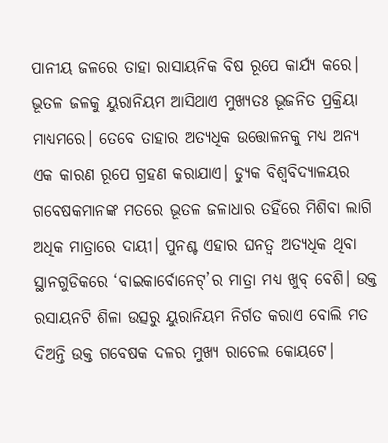ପାନୀୟ ଜଳରେ ତାହା ରାସାୟନିକ ବିଷ ରୂପେ କାର୍ଯ୍ୟ କରେ।
ଭୂତଳ ଜଳକୁ ୟୁରାନିୟମ ଆସିଥାଏ ମୁଖ୍ୟତଃ ଭୂଜନିତ ପ୍ରକ୍ରିୟା ମାଧ୍ୟମରେ। ତେବେ ତାହାର ଅତ୍ୟଧିକ ଉତ୍ତୋଳନକୁ ମଧ୍ୟ ଅନ୍ୟ ଏକ କାରଣ ରୂପେ ଗ୍ରହଣ କରାଯାଏ। ଡ୍ୟୁକ ବିଶ୍ୱବିଦ୍ୟାଳୟର ଗବେଷକମାନଙ୍କ ମତରେ ଭୂତଳ ଜଳାଧାର ତହିଁରେ ମିଶିବା ଲାଗି ଅଧିକ ମାତ୍ରାରେ ଦାୟୀ। ପୁନଶ୍ଚ ଏହାର ଘନତ୍ୱ ଅତ୍ୟଧିକ ଥିବା ସ୍ଥାନଗୁଡିକରେ ‘ବାଇକାର୍ବୋନେଟ୍’ର ମାତ୍ରା ମଧ୍ୟ ଖୁବ୍ ବେଶି। ଉକ୍ତ ରସାୟନଟି ଶିଳା ଉତ୍ସରୁ ୟୁରାନିୟମ ନିର୍ଗତ କରାଏ ବୋଲି ମତ ଦିଅନ୍ତି ଉକ୍ତ ଗବେଷକ ଦଳର ମୁଖ୍ୟ ରାଚେଲ କୋୟଟେ।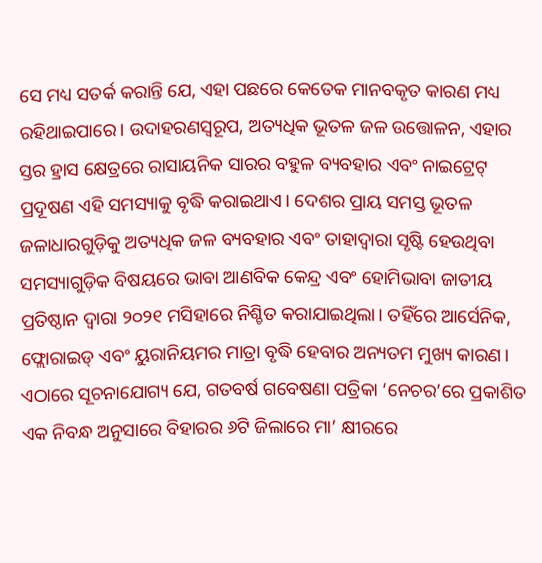ସେ ମଧ୍ୟ ସତର୍କ କରାନ୍ତି ଯେ, ଏହା ପଛରେ କେତେକ ମାନବକୃତ କାରଣ ମଧ୍ୟ ରହିଥାଇପାରେ। ଉଦାହରଣସ୍ବରୂପ, ଅତ୍ୟଧିକ ଭୂତଳ ଜଳ ଉତ୍ତୋଳନ, ଏହାର ସ୍ତର ହ୍ରାସ କ୍ଷେତ୍ରରେ ରାସାୟନିକ ସାରର ବହୁଳ ବ୍ୟବହାର ଏବଂ ନାଇଟ୍ରେଟ୍ ପ୍ରଦୂଷଣ ଏହି ସମସ୍ୟାକୁ ବୃଦ୍ଧି କରାଇଥାଏ। ଦେଶର ପ୍ରାୟ ସମସ୍ତ ଭୂତଳ ଜଳାଧାରଗୁଡ଼ିକୁ ଅତ୍ୟଧିକ ଜଳ ବ୍ୟବହାର ଏବଂ ତାହାଦ୍ୱାରା ସୃଷ୍ଟି ହେଉଥିବା ସମସ୍ୟାଗୁଡ଼ିକ ବିଷୟରେ ଭାବା ଆଣବିକ କେନ୍ଦ୍ର ଏବଂ ହୋମିଭାବା ଜାତୀୟ ପ୍ରତିଷ୍ଠାନ ଦ୍ୱାରା ୨୦୨୧ ମସିହାରେ ନିଶ୍ଚିତ କରାଯାଇଥିଲା। ତହିଁରେ ଆର୍ସେନିକ, ଫ୍ଲୋରାଇଡ୍ ଏବଂ ୟୁରାନିୟମର ମାତ୍ରା ବୃଦ୍ଧି ହେବାର ଅନ୍ୟତମ ମୁଖ୍ୟ କାରଣ।
ଏଠାରେ ସୂଚନାଯୋଗ୍ୟ ଯେ, ଗତବର୍ଷ ଗବେଷଣା ପତ୍ରିକା ‘ନେଚର’ରେ ପ୍ରକାଶିତ ଏକ ନିବନ୍ଧ ଅନୁସାରେ ବିହାରର ୬ଟି ଜିଲାରେ ମା’ କ୍ଷୀରରେ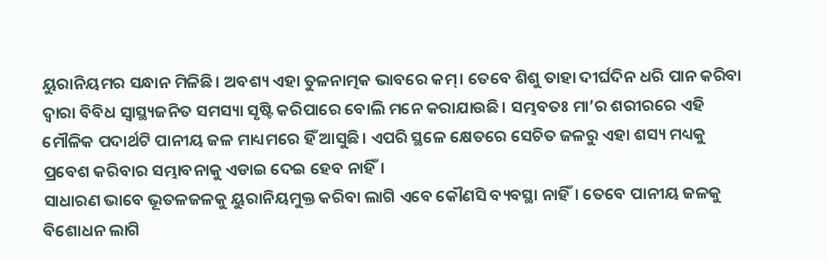ୟୁରାନିୟମର ସନ୍ଧାନ ମିଳିଛି। ଅବଶ୍ୟ ଏହା ତୁଳନାତ୍ମକ ଭାବରେ କମ୍। ତେବେ ଶିଶୁ ତାହା ଦୀର୍ଘଦିନ ଧରି ପାନ କରିବା ଦ୍ୱାରା ବିବିଧ ସ୍ବାସ୍ଥ୍ୟଜନିତ ସମସ୍ୟା ସୃଷ୍ଟି କରିପାରେ ବୋଲି ମନେ କରାଯାଉଛି। ସମ୍ଭବତଃ ମା’ର ଶରୀରରେ ଏହି ମୌଳିକ ପଦାର୍ଥଟି ପାନୀୟ ଜଳ ମାଧ୍ୟମରେ ହିଁ ଆସୁଛି। ଏପରି ସ୍ଥଳେ କ୍ଷେତରେ ସେଚିତ ଜଳରୁ ଏହା ଶସ୍ୟ ମଧ୍ୟକୁ ପ୍ରବେଶ କରିବାର ସମ୍ଭାବନାକୁ ଏଡାଇ ଦେଇ ହେବ ନାହିଁ।
ସାଧାରଣ ଭାବେ ଭୂତଳଜଳକୁ ୟୁରାନିୟମୁକ୍ତ କରିବା ଲାଗି ଏବେ କୌଣସି ବ୍ୟବସ୍ଥା ନାହିଁ। ତେବେ ପାନୀୟ ଜଳକୁ ବିଶୋଧନ ଲାଗି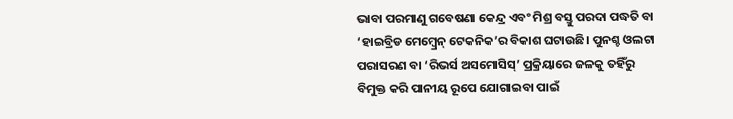ଭାବା ପରମାଣୁ ଗବେଷଣା କେନ୍ଦ୍ର ଏବଂ ମିଶ୍ର ବସ୍ତୁ ପରଦା ପଦ୍ଧତି ବା ‘ହାଇବ୍ରିଡ ମେମ୍ବ୍ରେନ୍ ଟେକନିକ’ର ବିକାଶ ଘଟାଉଛି। ପୁନଶ୍ଚ ଓଲଟା ପରାସରଣ ବା ‘ରିଭର୍ସ ଅସମୋସିସ୍’ ପ୍ରକ୍ରିୟାରେ ଜଳକୁ ତହିଁରୁ ବିମୁକ୍ତ କରି ପାନୀୟ ରୂପେ ଯୋଗାଇବା ପାଇଁ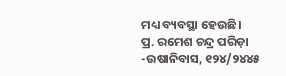ମଧ୍ୟ ବ୍ୟବସ୍ଥା ହେଉଛି।
ପ୍ର. ରମେଶ ଚନ୍ଦ୍ର ପରିଡ଼ା
-ଉଷାନିବାସ, ୧୨୪/୨୪୪୫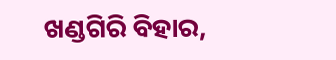ଖଣ୍ଡଗିରି ବିହାର,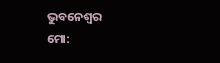ଭୁବନେଶ୍ୱର
ମୋ: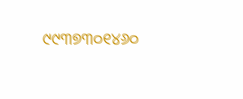୯୯୩୭୩୦୧୪୬୦